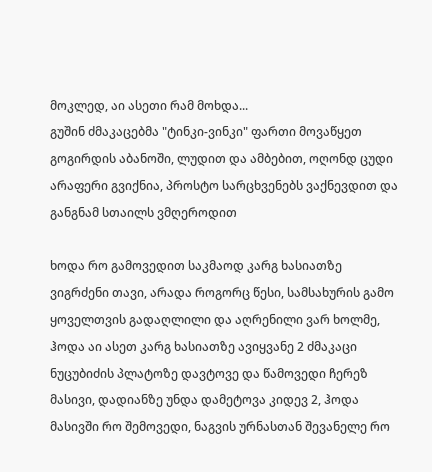მოკლედ, აი ასეთი რამ მოხდა...
გუშინ ძმაკაცებმა "ტინკი-ვინკი" ფართი მოვაწყეთ გოგირდის აბანოში, ლუდით და ამბებით, ოღონდ ცუდი არაფერი გვიქნია, პროსტო სარცხვენებს ვაქნევდით და განგნამ სთაილს ვმღეროდით

ხოდა რო გამოვედით საკმაოდ კარგ ხასიათზე ვიგრძენი თავი, არადა როგორც წესი, სამსახურის გამო ყოველთვის გადაღლილი და აღრენილი ვარ ხოლმე, ჰოდა აი ასეთ კარგ ხასიათზე ავიყვანე 2 ძმაკაცი ნუცუბიძის პლატოზე დავტოვე და წამოვედი ჩერეზ მასივი, დადიანზე უნდა დამეტოვა კიდევ 2, ჰოდა მასივში რო შემოვედი, ნაგვის ურნასთან შევანელე რო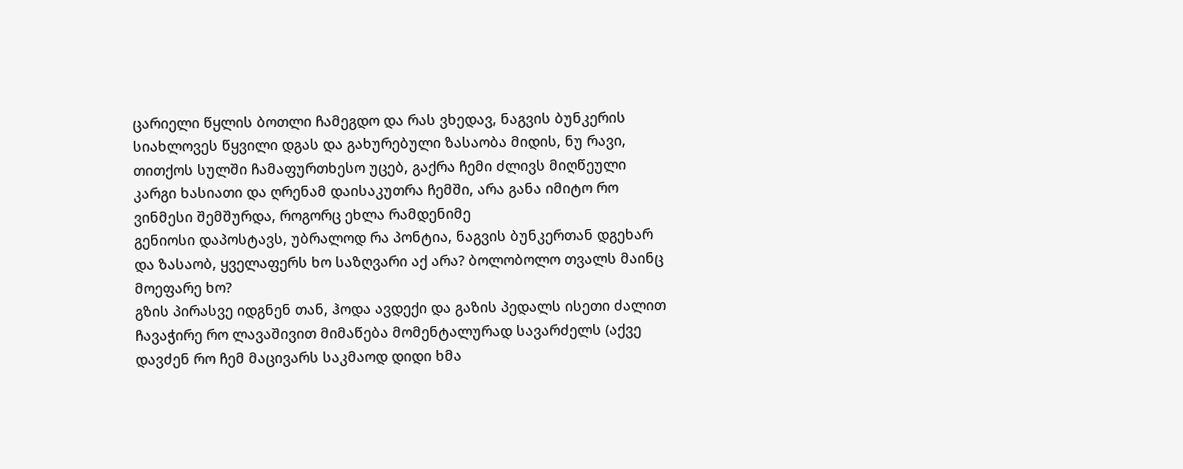ცარიელი წყლის ბოთლი ჩამეგდო და რას ვხედავ, ნაგვის ბუნკერის სიახლოვეს წყვილი დგას და გახურებული ზასაობა მიდის, ნუ რავი, თითქოს სულში ჩამაფურთხესო უცებ, გაქრა ჩემი ძლივს მიღწეული კარგი ხასიათი და ღრენამ დაისაკუთრა ჩემში, არა განა იმიტო რო ვინმესი შემშურდა, როგორც ეხლა რამდენიმე
გენიოსი დაპოსტავს, უბრალოდ რა პონტია, ნაგვის ბუნკერთან დგეხარ და ზასაობ, ყველაფერს ხო საზღვარი აქ არა? ბოლობოლო თვალს მაინც მოეფარე ხო?
გზის პირასვე იდგნენ თან, ჰოდა ავდექი და გაზის პედალს ისეთი ძალით ჩავაჭირე რო ლავაშივით მიმაწება მომენტალურად სავარძელს (აქვე დავძენ რო ჩემ მაცივარს საკმაოდ დიდი ხმა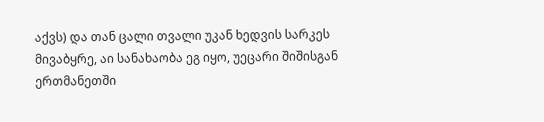აქვს) და თან ცალი თვალი უკან ხედვის სარკეს მივაბყრე, აი სანახაობა ეგ იყო, უეცარი შიშისგან ერთმანეთში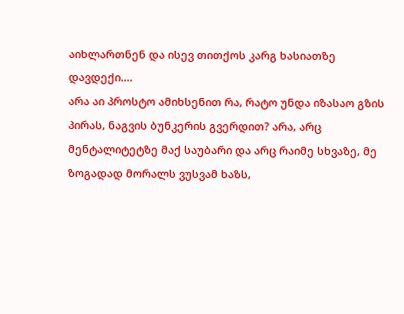აიხლართნენ და ისევ თითქოს კარგ ხასიათზე დავდექი....
არა აი პროსტო ამიხსენით რა, რატო უნდა იზასაო გზის პირას, ნაგვის ბუნკერის გვერდით? არა, არც მენტალიტეტზე მაქ საუბარი და არც რაიმე სხვაზე, მე ზოგადად მორალს ვუსვამ ხაზს,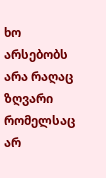ხო არსებობს არა რაღაც ზღვარი რომელსაც არ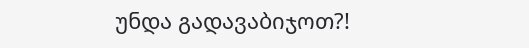უნდა გადავაბიჯოთ?!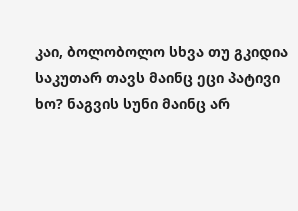კაი, ბოლობოლო სხვა თუ გკიდია საკუთარ თავს მაინც ეცი პატივი ხო? ნაგვის სუნი მაინც არ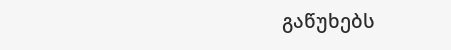გაწუხებს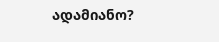ადამიანო?